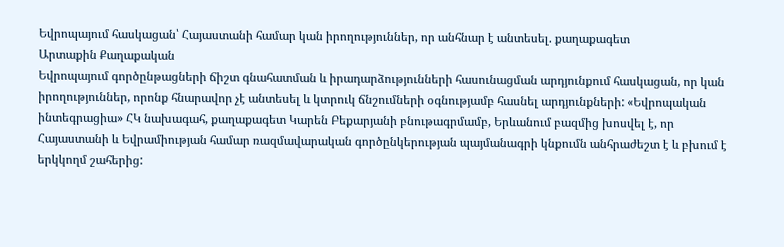Եվրոպայում հասկացան՝ Հայաստանի համար կան իրողություններ, որ անհնար է անտեսել. քաղաքագետ
Արտաքին Քաղաքական
Եվրոպայում գործընթացների ճիշտ գնահատման և իրադարձությունների հասունացման արդյունքում հասկացան, որ կան իրողություններ, որոնք հնարավոր չէ անտեսել և կտրուկ ճնշումների օգնությամբ հասնել արդյունքների: «Եվրոպական ինտեգրացիա» ՀԿ նախագահ, քաղաքագետ Կարեն Բեքարյանի բնութագրմամբ, Երևանում բազմից խոսվել է, որ Հայաստանի և Եվրամիության համար ռազմավարական գործընկերության պայմանագրի կնքումն անհրաժեշտ է և բխում է երկկողմ շահերից: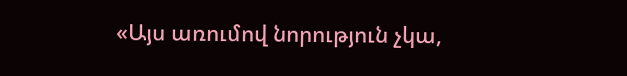«Այս առումով նորություն չկա,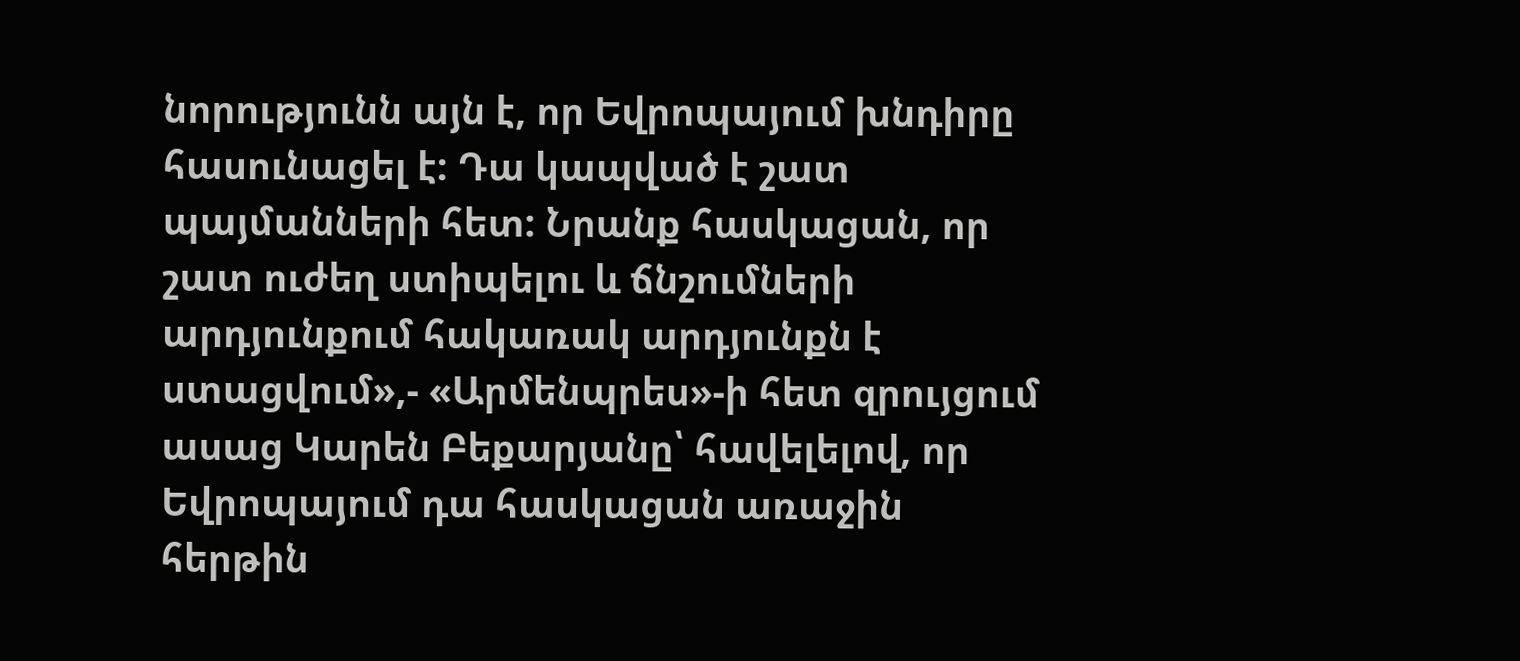նորությունն այն է, որ Եվրոպայում խնդիրը հասունացել է: Դա կապված է շատ պայմանների հետ: Նրանք հասկացան, որ շատ ուժեղ ստիպելու և ճնշումների արդյունքում հակառակ արդյունքն է ստացվում»,- «Արմենպրես»-ի հետ զրույցում ասաց Կարեն Բեքարյանը՝ հավելելով, որ Եվրոպայում դա հասկացան առաջին հերթին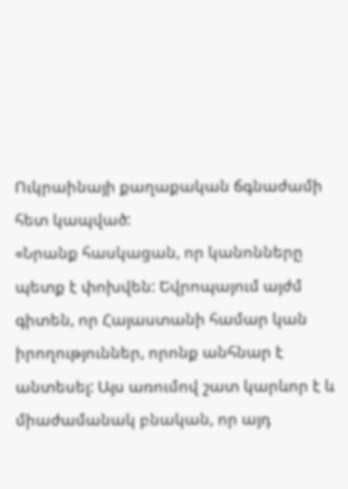Ուկրաինայի քաղաքական ճգնաժամի հետ կապված:
«Նրանք հասկացան, որ կանոնները պետք է փոխվեն: Եվրոպայում այժմ գիտեն, որ Հայաստանի համար կան իրողություններ, որոնք անհնար է անտեսել: Այս առումով շատ կարևոր է և միաժամանակ բնական, որ այդ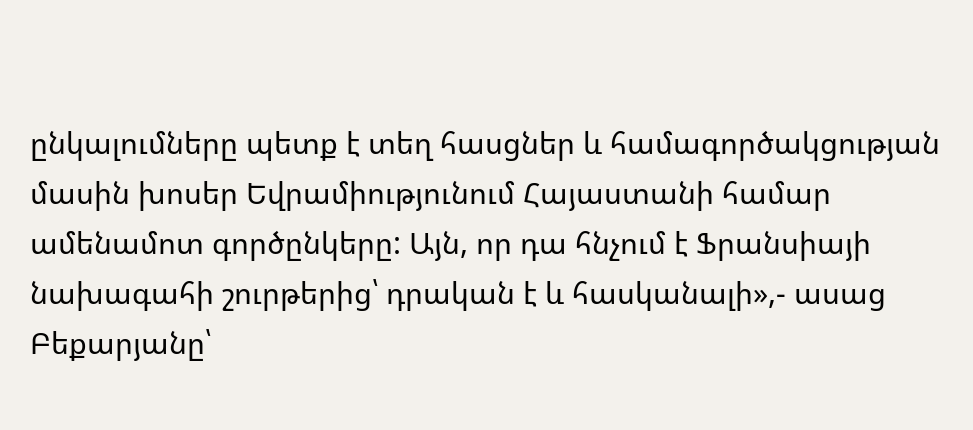ընկալումները պետք է տեղ հասցներ և համագործակցության մասին խոսեր Եվրամիությունում Հայաստանի համար ամենամոտ գործընկերը: Այն, որ դա հնչում է Ֆրանսիայի նախագահի շուրթերից՝ դրական է և հասկանալի»,- ասաց Բեքարյանը՝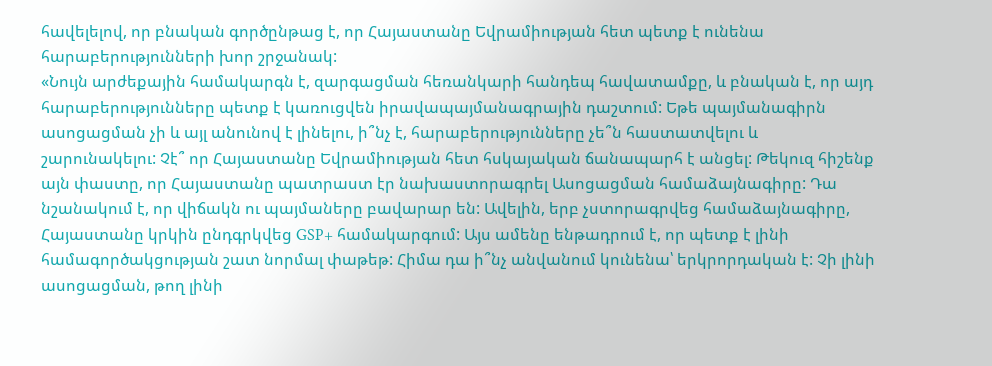հավելելով, որ բնական գործընթաց է, որ Հայաստանը Եվրամիության հետ պետք է ունենա հարաբերությունների խոր շրջանակ:
«Նույն արժեքային համակարգն է, զարգացման հեռանկարի հանդեպ հավատամքը, և բնական է, որ այդ հարաբերությունները պետք է կառուցվեն իրավապայմանագրային դաշտում: Եթե պայմանագիրն ասոցացման չի և այլ անունով է լինելու, ի՞նչ է, հարաբերությունները չե՞ն հաստատվելու և շարունակելու: Չէ՞ որ Հայաստանը Եվրամիության հետ հսկայական ճանապարհ է անցել: Թեկուզ հիշենք այն փաստը, որ Հայաստանը պատրաստ էր նախաստորագրել Ասոցացման համաձայնագիրը: Դա նշանակում է, որ վիճակն ու պայմաները բավարար են: Ավելին, երբ չստորագրվեց համաձայնագիրը, Հայաստանը կրկին ընդգրկվեց GSP+ համակարգում: Այս ամենը ենթադրում է, որ պետք է լինի համագործակցության շատ նորմալ փաթեթ: Հիմա դա ի՞նչ անվանում կունենա՝ երկրորդական է: Չի լինի ասոցացման, թող լինի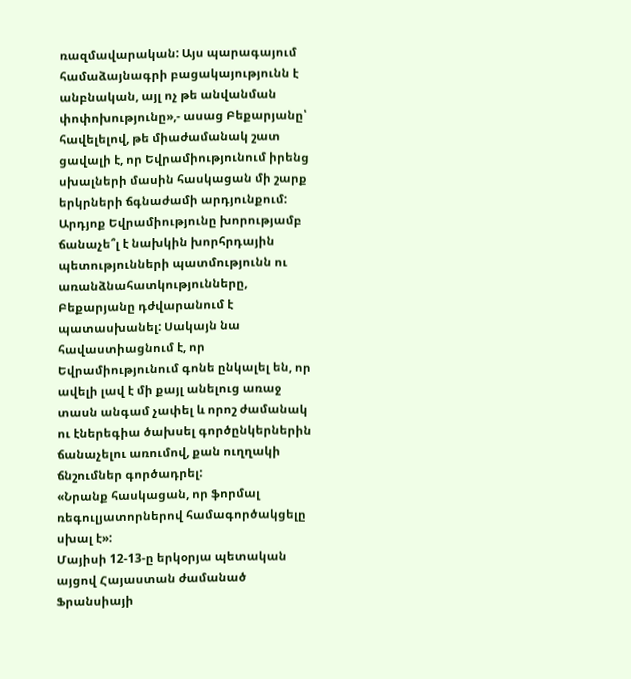ռազմավարական: Այս պարագայում համաձայնագրի բացակայությունն է անբնական, այլ ոչ թե անվանման փոփոխությունը»,- ասաց Բեքարյանը՝ հավելելով, թե միաժամանակ շատ ցավալի է, որ Եվրամիությունում իրենց սխալների մասին հասկացան մի շարք երկրների ճգնաժամի արդյունքում:
Արդյոք Եվրամիությունը խորությամբ ճանաչե՞լ է նախկին խորհրդային պետությունների պատմությունն ու առանձնահատկությունները, Բեքարյանը դժվարանում է պատասխանել: Սակայն նա հավաստիացնում է, որ Եվրամիությունում գոնե ընկալել են, որ ավելի լավ է մի քայլ անելուց առաջ տասն անգամ չափել և որոշ ժամանակ ու էներեգիա ծախսել գործընկերներին ճանաչելու առումով, քան ուղղակի ճնշումներ գործադրել:
«Նրանք հասկացան, որ ֆորմալ ռեգուլյատորներով համագործակցելը սխալ է»:
Մայիսի 12-13-ը երկօրյա պետական այցով Հայաստան ժամանած Ֆրանսիայի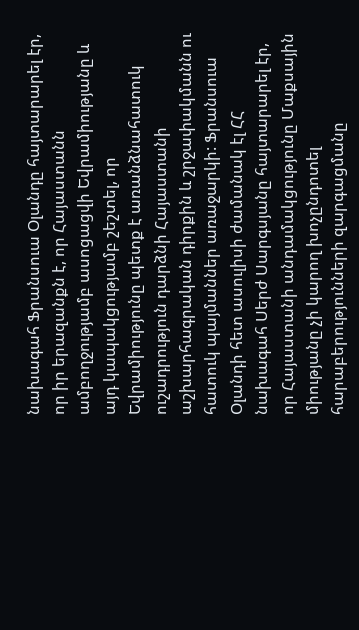նախագահ Ֆրանսուա Օլանդը հայտարարել էր, որ իր երազանքն է, որ Հայաստանն ամբողջությամբ ասոցացվի Եվրամիությանը և այդ կապակցությամբ շեշտել, որ Եվրամիությունը պետք է առանձնահատուկ ուշադրություն դարձնի Հայաստանի աշխարհագրական դիրքին և շրջափակմանն ու հատուկ պայմաններ առաջարկի: Ֆրանսուա Օլանդի հետ ասուլիսի ժամանակ էլ ՀՀ նախագահ Սերժ Սարգսյանը հայտարարել էր, որ Հայաստանի անդամակցությունը Մաքսային միությանը չի կարող խոչընդոտել հարաբերությունների զարգացմանը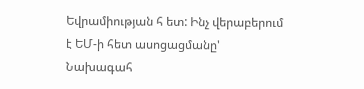Եվրամիության հ ետ: Ինչ վերաբերում է ԵՄ-ի հետ ասոցացմանը' Նախագահ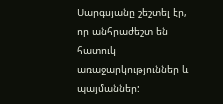Սարգսյանը շեշտել էր, որ անհրաժեշտ են հատուկ առաջարկություններ և պայմաններ: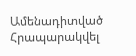Ամենադիտված
Հրապարակվել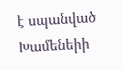է սպանված Խամենեիի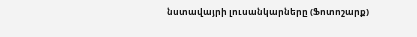նստավայրի լուսանկարները (Ֆոտոշարք)